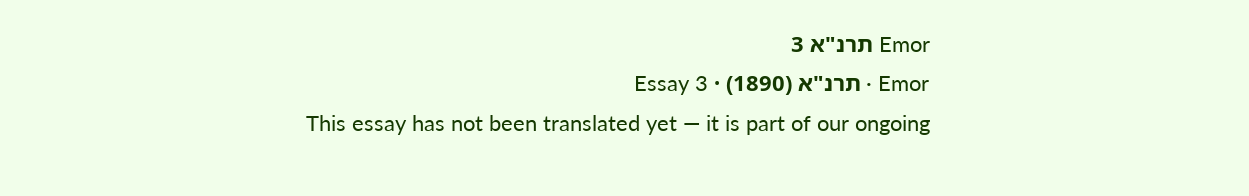Emor תרנ"א 3
Emor · תרנ"א (1890) · Essay 3
This essay has not been translated yet — it is part of our ongoing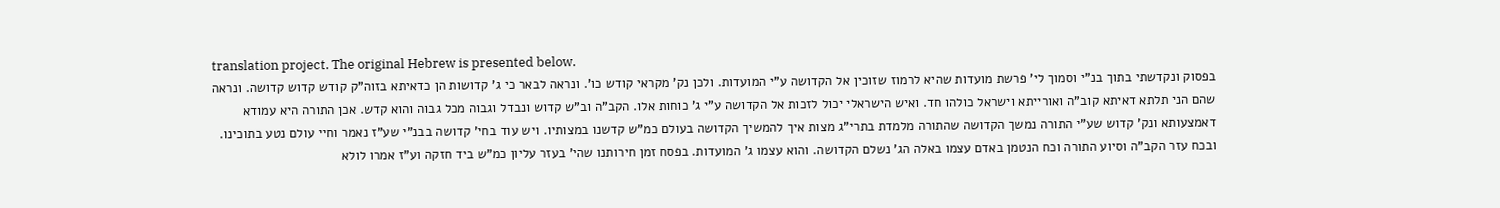translation project. The original Hebrew is presented below.
בפסוק ונקדשתי בתוך בנ"י וסמוך לי' פרשת מועדות שהיא לרמוז שזוכין אל הקדושה ע"י המועדות. ולכן נק' מקראי קודש כו'. ונראה לבאר כי ג' קדושות הן כדאיתא בזוה"ק קודש קדוש קדושה. ונראה שהם הני תלתא דאיתא קוב"ה ואורייתא וישראל כולהו חד. ואיש הישראלי יכול לזכות אל הקדושה ע"י ג' כוחות אלו. הקב"ה וב"ש קדוש ונבדל וגבוה מכל גבוה והוא קדש. אכן התורה היא עמודא דאמצעותא ונק' קדוש שע"י התורה נמשך הקדושה שהתורה מלמדת בתרי"ג מצות איך להמשיך הקדושה בעולם כמ"ש קדשנו במצותיו. ויש עוד בחי' קדושה בבנ"י שע"ז נאמר וחיי עולם נטע בתוכינו. ובכח עזר הקב"ה וסיוע התורה וכח הנטמן באדם עצמו באלה הג' נשלם הקדושה. והוא עצמו ג' המועדות. בפסח זמן חירותנו שהי' בעזר עליון כמ"ש ביד חזקה וע"ז אמרו לולא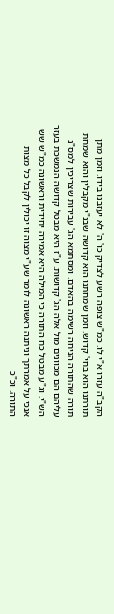הקב"ה עזרו א"י לו. כמ"ש צופה רשע לצדיק כו' ה' לא יעזבנו בידו. וזמן מתן תורתנו הוא בחי' קדוש. וזמן שמחתנו הוא קדושה שבנ"י מקבלין והוא שמחת תורה שהתורה הניחה רשימה בהאדם. ומסתמא הג' עבירות שצריכין למס"נ עליהם הם מכוונים מול אלה הג' קדושות. ע"ז היא מבטל קדושה הנמשכת בעזר הש"י. וג"ע מבטל כח התורה כי המילה היא אמירה יחידית וראשונה כמ"ש שש אנכי על אמרתך וניתנה ראשונה לומר שע"י מצוה זו יכולין לקבל כל מצות התורה. וכ"כ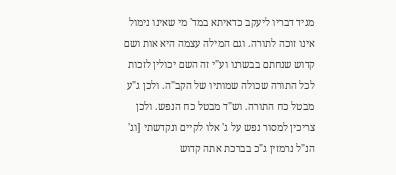מגיד דבריו ליעקב כדאיתא במד' מי שאינו נימול אינו זוכה לתורה. וגם המילה עצמה היא אות ושם קדוש שנחתם בבשרנו וע"י זה השם יכולין לזכות לכל התורה שכולה שמותיו של הקב"ה. ולכן ג"ע מבטל כח התורה. וש"ד מבטל כח הנפש. ולכן צריכין למסור נפש על ג' אלו לקיים ונקדשתי [וג' הנ"ל נרמזין ג"כ בברכת אתה קדוש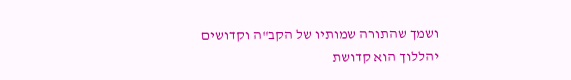ושמך שהתורה שמותיו של הקב"ה וקדושים יהללוך הוא קדושת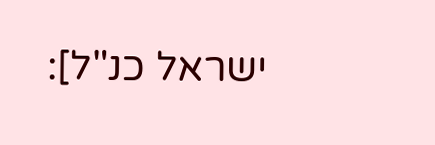ישראל כנ"ל]: